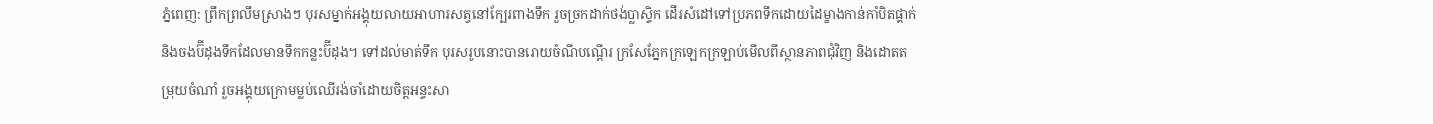ភ្នំពេញ: ព្រឹកព្រលឹមស្រាងៗ បុរសម្នាក់អង្គុយលាយអាហារសត្វនៅក្បែរពាងទឹក រួចច្រកដាក់ថង់ប្លាស្ទិក ដើរសំដៅទៅប្រភពទឹកដោយដៃម្ខាងកាន់កាំបិតផ្គាក់ និងចងប៊ីដុងទឹកដែលមានទឹកកន្លះប៊ីដុង។ ទៅដល់មាត់ទឹក បុរសរូបនោះបានរោយចំណីបណ្ដើរ ក្រសែភ្នែកក្រឡេកក្រឡាប់មើលពីស្ថានភាពជុំវិញ និងដោតតម្រុយចំណាំ រួចអង្គុយក្រោមម្លប់ឈើរង់ចាំដោយចិត្ដអន្ទះសា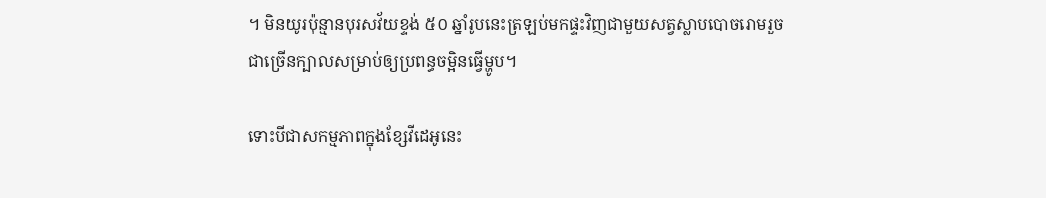។ មិនយូរប៉ុន្មានបុរសវ័យខ្ទង់ ៥០ ឆ្នាំរូបនេះត្រឡប់មកផ្ទះវិញជាមួយសត្វស្លាបបោចរោមរួចជាច្រើនក្បាលសម្រាប់ឲ្យប្រពន្ធចម្អិនធ្វើម្ហូប។

ទោះបីជាសកម្មភាពក្នុងខ្សែវីដេអូនេះ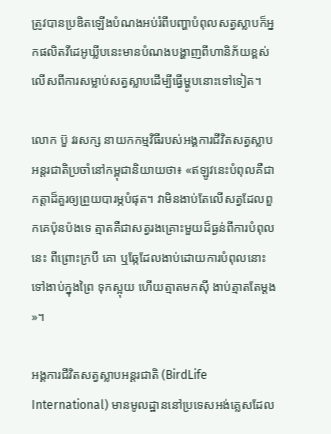ត្រូវបានប្រឌិតឡើងបំណងអប់រំពីបញ្ហាបំពុលសត្វស្លាបក៏អ្នកផលិតវីដេអូឃ្លីបនេះមានបំណងបង្ហាញពីហានិភ័យខ្ពស់លើសពីការសម្លាប់សត្វស្លាបដើម្បីធ្វើម្ហូបនោះទៅទៀត។

លោក ប៊ួ វរសក្ស នាយកកម្មវិធីរបស់អង្គការជីវិតសត្វស្លាបអន្ដរជាតិប្រចាំនៅកម្ពុជានិយាយថា៖ «ឥឡូវនេះបំពុលគឺជាកត្ដាដ៏គួរឲ្យព្រួយបារម្ភបំផុត។ វាមិនងាប់តែលើសត្វដែលពួកគេប៉ុនប៉ងទេ ត្មាតគឺជាសត្វរងគ្រោះមួយដ៏ធ្ងន់ពីការបំពុលនេះ ពីព្រោះក្របី គោ ឬឆ្កែដែលងាប់ដោយការបំពុលនោះទៅងាប់ក្នុងព្រៃ ទុកស្អុយ ហើយត្មាតមកស៊ី ងាប់ត្មាតតែម្ដង»។

អង្គការជីវិតសត្វស្លាបអន្ដរជាតិ (BirdLife International) មានមូលដ្ឋាននៅប្រទេសអង់គ្លេសដែល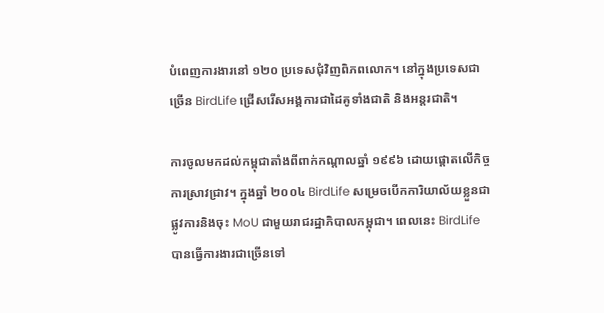បំពេញការងារនៅ ១២០ ប្រទេសជុំវិញពិភពលោក។ នៅក្នុងប្រទេសជាច្រើន BirdLife ជ្រើសរើសអង្គការជាដៃគូទាំងជាតិ និងអន្ដរជាតិ។

ការចូលមកដល់កម្ពុជាតាំងពីពាក់កណ្ដាលឆ្នាំ ១៩៩៦ ដោយផ្ដោតលើកិច្ចការស្រាវជ្រាវ។ ក្នុងឆ្នាំ ២០០៤ BirdLife សម្រេចបើកការិយាល័យខ្លួនជាផ្លូវការនិងចុះ MoU ជាមួយរាជរដ្ឋាភិបាលកម្ពុជា។ ពេលនេះ BirdLife បានធ្វើការងារជាច្រើនទៅ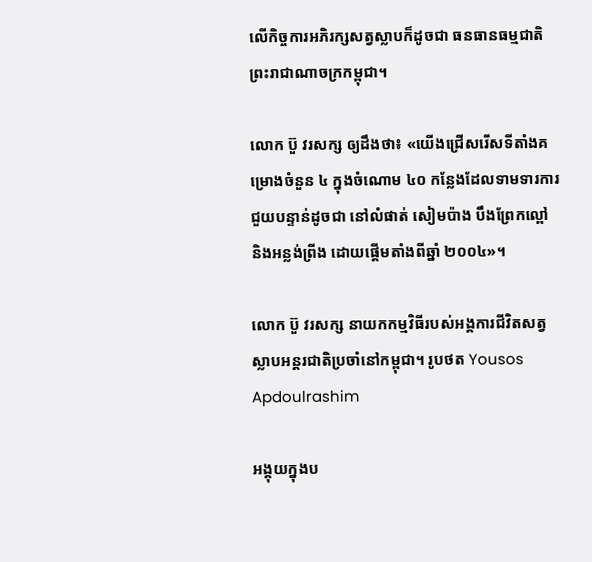លើកិច្ចការអភិរក្សសត្វស្លាបក៏ដូចជា ធនធានធម្មជាតិព្រះរាជាណាចក្រកម្ពុជា។

លោក ប៊ួ វរសក្ស ឲ្យដឹងថា៖ «យើងជ្រើសរើសទីតាំងគម្រោងចំនួន ៤ ក្នុងចំណោម ៤០ កន្លែងដែលទាមទារការជួយបន្ទាន់ដូចជា នៅលំផាត់ សៀមប៉ាង បឹងព្រែកល្ពៅ និងអន្លង់ព្រីង ដោយផ្ដើមតាំងពីឆ្នាំ ២០០៤»។

លោក ប៊ួ វរសក្ស នាយកកម្មវិធីរបស់អង្គការជីវិតសត្វស្លាបអន្ដរជាតិប្រចាំនៅកម្ពុជា។ រូបថត Yousos Apdoulrashim

អង្គុយក្នុងប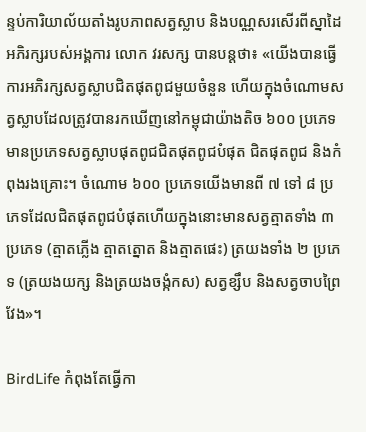ន្ទប់ការិយាល័យតាំងរូបភាពសត្វស្លាប និងបណ្ណសរសើរពីស្នាដៃអភិរក្សរបស់អង្គការ លោក វរសក្ស បានបន្ដថា៖ «យើងបានធ្វើការអភិរក្សសត្វស្លាបជិតផុតពូជមួយចំនួន ហើយក្នុងចំណោមសត្វស្លាបដែលត្រូវបានរកឃើញនៅកម្ពុជាយ៉ាងតិច ៦០០ ប្រភេទមានប្រភេទសត្វស្លាបផុតពូជជិតផុតពូជបំផុត ជិតផុតពូជ និងកំពុងរងគ្រោះ។ ចំណោម ៦០០ ប្រភេទយើងមានពី ៧ ទៅ ៨ ប្រភេទដែលជិតផុតពូជបំផុតហើយក្នុងនោះមានសត្វត្មាតទាំង ៣ ប្រភេទ (ត្មាតភ្លើង ត្មាតត្នោត និងត្មាតផេះ) ត្រយងទាំង ២ ប្រភេទ (ត្រយងយក្ស និងត្រយងចង្កំកស) សត្វខ្សឹប និងសត្វចាបព្រៃវែង»។

BirdLife កំពុងតែធ្វើកា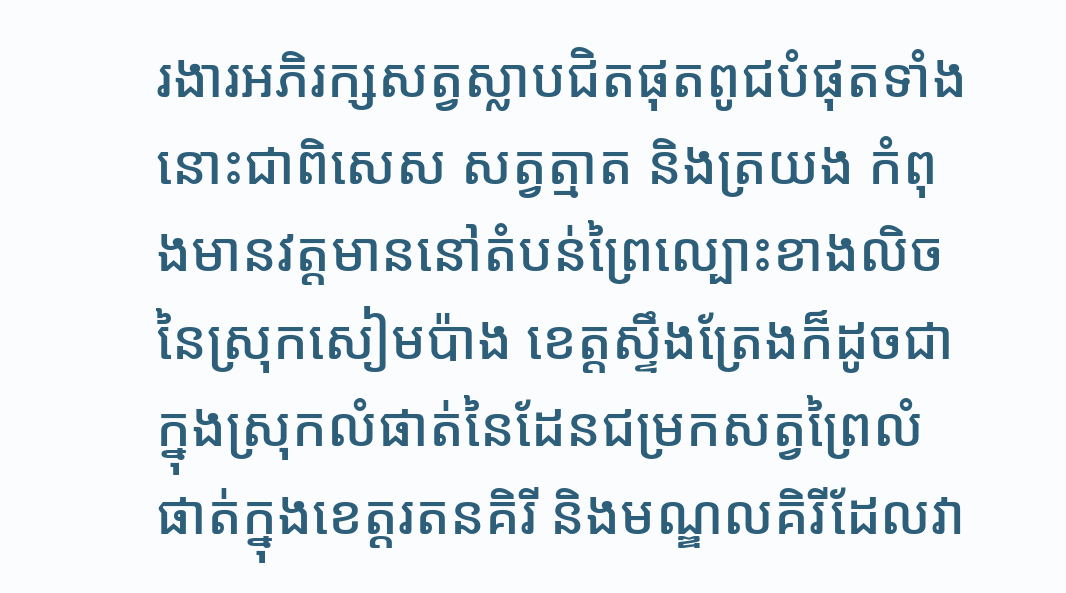រងារអភិរក្សសត្វស្លាបជិតផុតពូជបំផុតទាំងនោះជាពិសេស សត្វត្មាត និងត្រយង កំពុងមានវត្ដមាននៅតំបន់ព្រៃល្បោះខាងលិចនៃស្រុកសៀមប៉ាង ខេត្ដស្ទឹងត្រែងក៏ដូចជាក្នុងស្រុកលំផាត់នៃដែនជម្រកសត្វព្រៃលំផាត់ក្នុងខេត្ដរតនគិរី និងមណ្ឌលគិរីដែលវា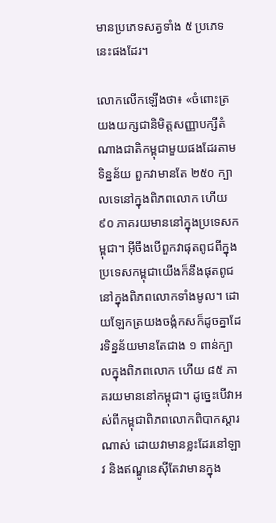មានប្រភេទសត្វទាំង ៥ ប្រភេទនេះផងដែរ។

លោកលើកឡើងថា៖ «ចំពោះត្រយងយក្សជានិមិត្តសញ្ញាបក្សីតំណាងជាតិកម្ពុជាមួយផងដែរតាមទិន្នន័យ ពួកវាមានតែ ២៥០ ក្បាលទេនៅក្នុងពិភពលោក ហើយ ៩០ ភាគរយមាននៅក្នុងប្រទេសកម្ពុជា។ អ៊ីចឹងបើពួកវាផុតពូជពីក្នុងប្រទេសកម្ពុជាយើងក៏នឹងផុតពូជនៅក្នុងពិភពលោកទាំងមូល។ ដោយឡែកត្រយងចង្កំកសក៏ដូចគ្នាដែរទិន្នន័យមានតែជាង ១ ពាន់ក្បាលក្នុងពិភពលោក ហើយ ៨៥ ភាគរយមាននៅកម្ពុជា។ ដូច្នេះបើវាអស់ពីកម្ពុជាពិភពលោកពិបាកស្ដារណាស់ ដោយវាមានខ្លះដែរនៅឡាវ និងឥណ្ឌូនេស៊ីតែវាមានក្នុង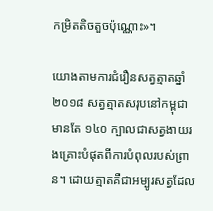កម្រិតតិចតួចប៉ុណ្ណោះ»។

យោងតាមការជំរឿនសត្វត្មាតឆ្នាំ ២០១៨ សត្វត្មាតសរុបនៅកម្ពុជាមានតែ ១៤០ ក្បាលជាសត្វងាយរងគ្រោះបំផុតពីការបំពុលរបស់ព្រាន។ ដោយត្មាតគឺជាអម្បូរសត្វដែល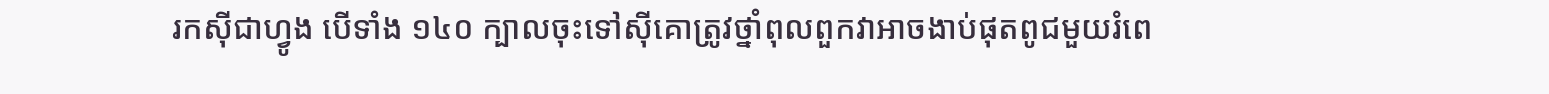រកស៊ីជាហ្វូង បើទាំង ១៤០ ក្បាលចុះទៅស៊ីគោត្រូវថ្នាំពុលពួកវាអាចងាប់ផុតពូជមួយរំពេ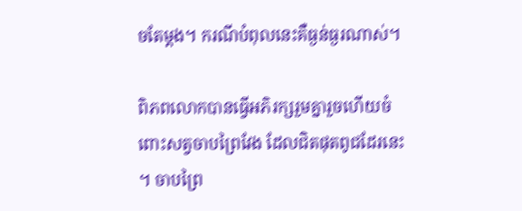ចតែម្ដង។ ករណីបំពុលនេះគឺធ្ងន់ធ្ងរណាស់។

ពិភពលោកបានធ្វើអភិរក្សរួមគ្នារួចហើយចំពោះសត្វចាបព្រៃវែង ដែលជិតផុតពូជដែរនេះ។ ចាបព្រៃ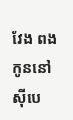វែង ពងកូននៅស៊ីបេ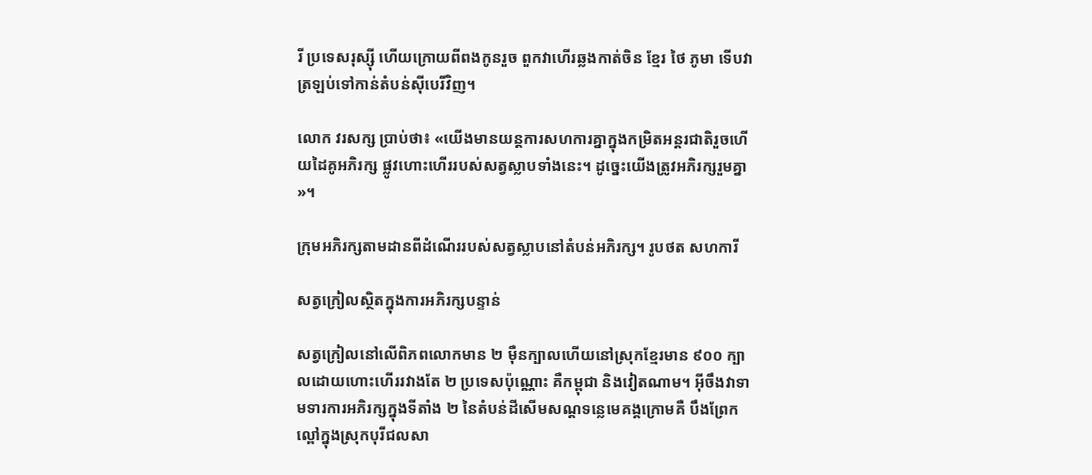រី ប្រទេសរុស្ស៊ី ហើយក្រោយពីពងកូនរួច ពួកវាហើរឆ្លងកាត់ចិន ខ្មែរ ថៃ ភូមា ទើបវាត្រឡប់ទៅកាន់តំបន់ស៊ីបេរីវិញ។

លោក វរសក្ស ប្រាប់ថា៖ «យើងមានយន្ដការសហការគ្នាក្នុងកម្រិតអន្ដរជាតិរួចហើយដៃគូអភិរក្ស ផ្លូវហោះហើររបស់សត្វស្លាបទាំងនេះ។ ដូច្នេះយើងត្រូវអភិរក្សរួមគ្នា»។

ក្រុមអភិរក្សតាមដានពីដំណើររបស់សត្វស្លាបនៅតំបន់អភិរក្ស។ រូបថត សហការី

សត្វក្រៀលស្ថិតក្នុងការអភិរក្សបន្ទាន់

សត្វក្រៀលនៅលើពិភពលោកមាន ២ ម៉ឺនក្បាលហើយនៅស្រុកខ្មែរមាន ៩០០ ក្បាលដោយហោះហើររវាងតែ ២ ប្រទេសប៉ុណ្ណោះ គឺកម្ពុជា និងវៀតណាម។ អ៊ីចឹងវាទាមទារការអភិរក្សក្នុងទីតាំង ២ នៃតំបន់ដីសើមសណ្ដទន្លេមេគង្គក្រោមគឺ បឹងព្រែកល្ពៅក្នុងស្រុកបុរីជលសា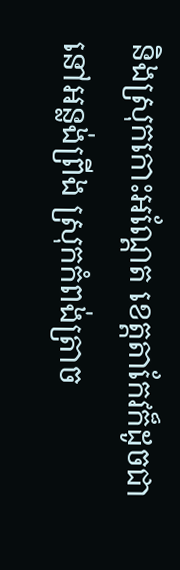និងស្រុកកោះអណ្ដែត ខេត្ដតាកែវក៏ដូចជានៅអន្លង់ព្រីង ស្រុកកំពង់ត្រាច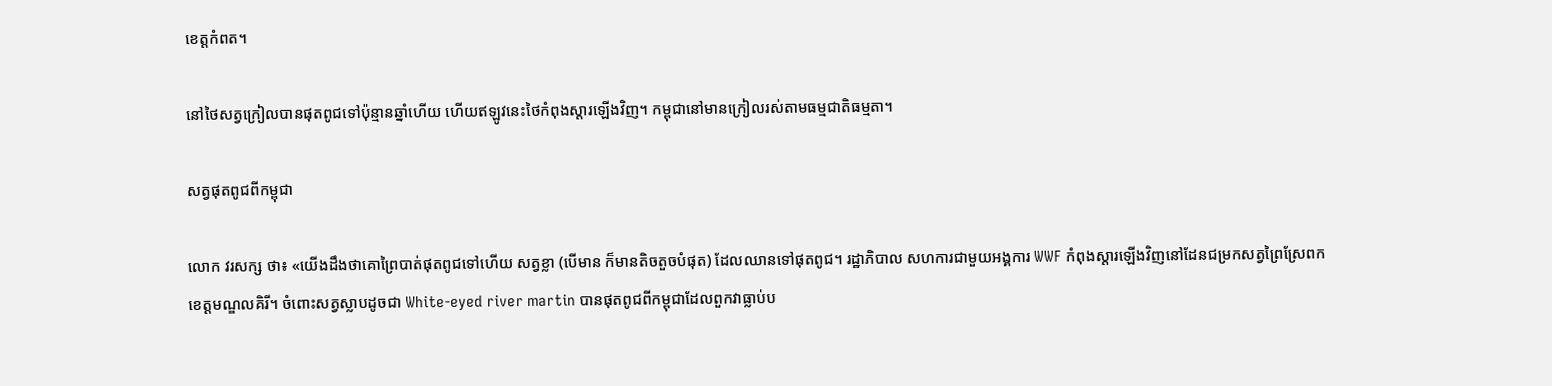ខេត្ដកំពត។

នៅថៃសត្វក្រៀលបានផុតពូជទៅប៉ុន្មានឆ្នាំហើយ ហើយឥឡូវនេះថៃកំពុងស្ដារឡើងវិញ។ កម្ពុជានៅមានក្រៀលរស់តាមធម្មជាតិធម្មតា។

សត្វផុតពូជពីកម្ពុជា

លោក វរសក្ស ថា៖ «យើងដឹងថាគោព្រៃបាត់ផុតពូជទៅហើយ សត្វខ្លា (បើមាន ក៏មានតិចតួចបំផុត) ដែលឈានទៅផុតពូជ។ រដ្ឋាភិបាល សហការជាមួយអង្គការ WWF កំពុងស្ដារឡើងវិញនៅដែនជម្រកសត្វព្រៃស្រែពក ខេត្ដមណ្ឌលគិរី។ ចំពោះសត្វស្លាបដូចជា White-eyed river martin បានផុតពូជពីកម្ពុជាដែលពួកវាធ្លាប់ប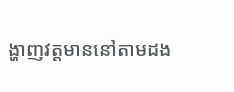ង្ហាញវត្ដមាននៅតាមដង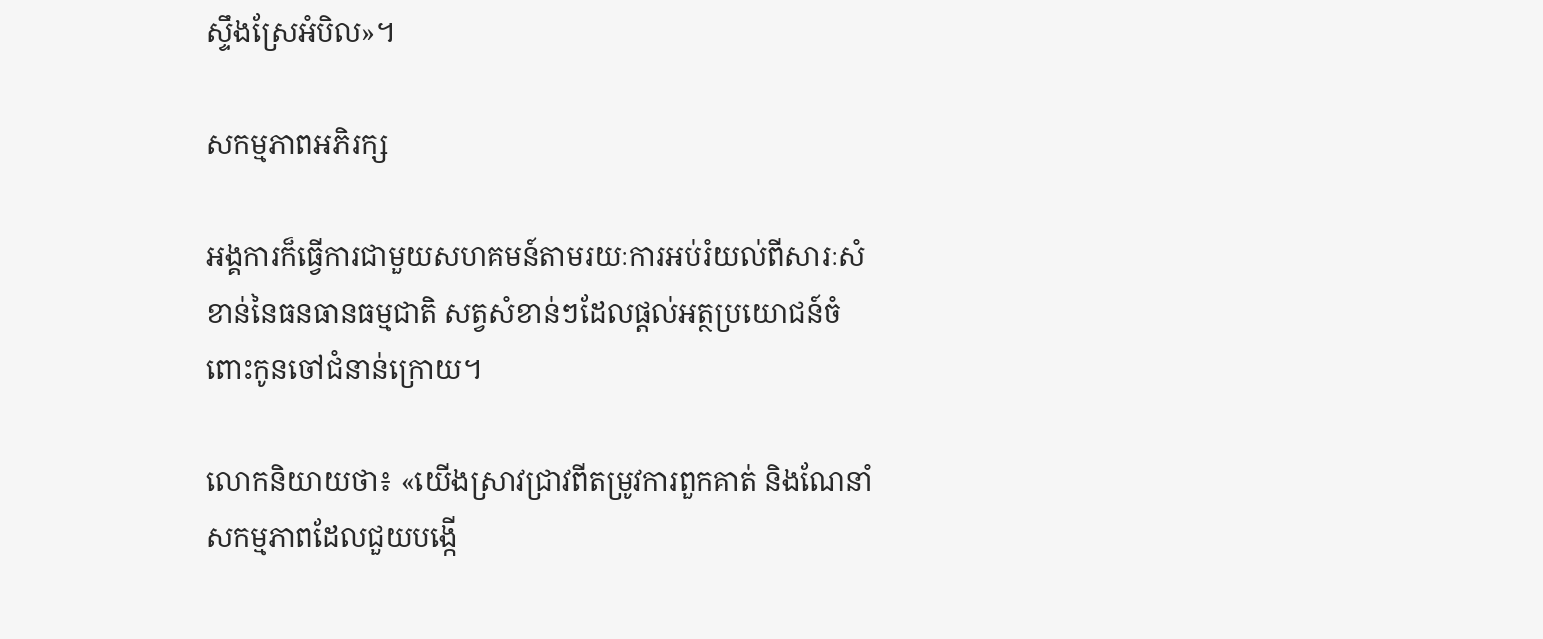ស្ទឹងស្រែអំបិល»។

សកម្មភាពអភិរក្ស

អង្គការក៏ធ្វើការជាមួយសហគមន៍តាមរយៈការអប់រំយល់ពីសារៈសំខាន់នៃធនធានធម្មជាតិ សត្វសំខាន់ៗដែលផ្ដល់អត្ថប្រយោជន៍ចំពោះកូនចៅជំនាន់ក្រោយ។

លោកនិយាយថា៖ «យើងស្រាវជ្រាវពីតម្រូវការពួកគាត់ និងណែនាំសកម្មភាពដែលជួយបង្កើ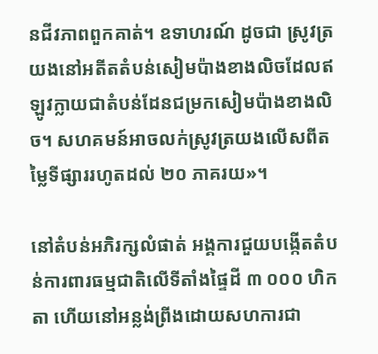នជីវភាពពួកគាត់។ ឧទាហរណ៍ ដូចជា ស្រូវត្រយងនៅអតីតតំបន់សៀមប៉ាងខាងលិចដែលឥឡូវក្លាយជាតំបន់ដែនជម្រកសៀមប៉ាងខាងលិច។ សហគមន៍អាចលក់ស្រូវត្រយងលើសពីតម្លៃទីផ្សាររហូតដល់ ២០ ភាគរយ»។

នៅតំបន់អភិរក្សលំផាត់ អង្គការជួយបង្កើតតំបន់ការពារធម្មជាតិលើទីតាំងផ្ទៃដី ៣ ០០០ ហិកតា ហើយនៅអន្លង់ព្រីងដោយសហការជា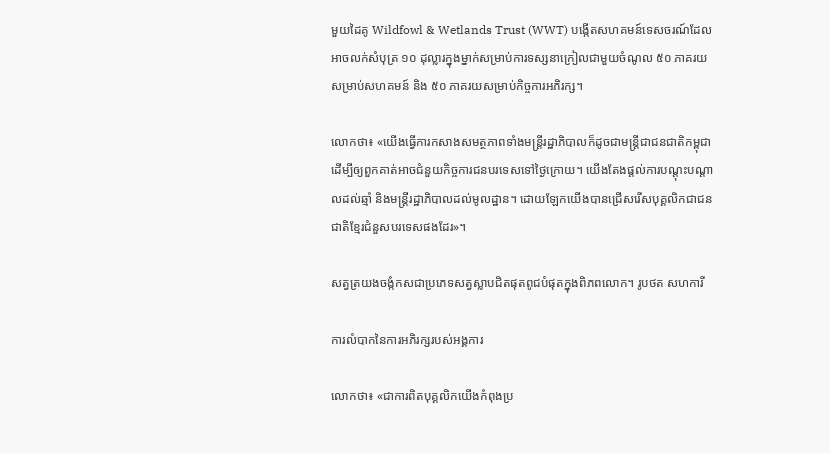មួយដៃគូ Wildfowl & Wetlands Trust (WWT) បង្កើតសហគមន៍ទេសចរណ៍ដែលអាចលក់សំបុត្រ ១០ ដុល្លារក្នុងម្នាក់សម្រាប់ការទស្សនាក្រៀលជាមួយចំណូល ៥០ ភាគរយសម្រាប់សហគមន៍ និង ៥០ ភាគរយសម្រាប់កិច្ចការអភិរក្ស។

លោកថា៖ «យើងធ្វើការកសាងសមត្ថភាពទាំងមន្ដ្រីរដ្ឋាភិបាលក៏ដូចជាមន្ដ្រីជាជនជាតិកម្ពុជាដើម្បីឲ្យពួកគាត់អាចជំនួយកិច្ចការជនបរទេសទៅថ្ងៃក្រោយ។ យើងតែងផ្ដល់ការបណ្ដុះបណ្ដាលដល់ឆ្មាំ និងមន្ដ្រីរដ្ឋាភិបាលដល់មូលដ្ឋាន។ ដោយឡែកយើងបានជ្រើសរើសបុគ្គលិកជាជនជាតិខ្មែរជំនួសបរទេសផងដែរ»។

សត្វត្រយងចង្កំកសជាប្រភេទសត្វស្លាបជិតផុតពូជបំផុតក្នុងពិភពលោក។ រូបថត សហការី

ការលំបាកនៃការអភិរក្សរបស់អង្គការ

លោកថា៖ «ជាការពិតបុគ្គលិកយើងកំពុងប្រ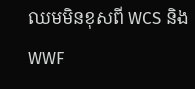ឈមមិនខុសពី WCS និង WWF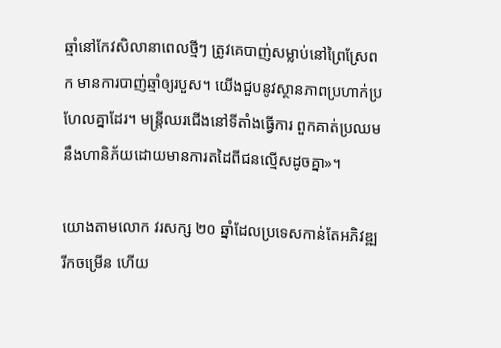ឆ្មាំនៅកែវសិលានាពេលថ្មីៗ ត្រូវគេបាញ់សម្លាប់នៅព្រៃស្រែពក មានការបាញ់ឆ្មាំឲ្យរបួស។ យើងជួបនូវស្ថានភាពប្រហាក់ប្រហែលគ្នាដែរ។ មន្ដ្រីឈរជើងនៅទីតាំងធ្វើការ ពួកគាត់ប្រឈមនឹងហានិភ័យដោយមានការតដៃពីជនល្មើសដូចគ្នា»។

យោងតាមលោក វរសក្ស ២០ ឆ្នាំដែលប្រទេសកាន់តែអភិវឌ្ឍរីកចម្រើន ហើយ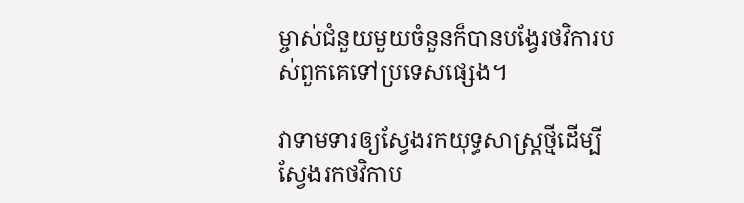ម្ចាស់ជំនួយមួយចំនួនក៏បានបង្វែរថវិការបស់ពួកគេទៅប្រទេសផ្សេង។

វាទាមទារឲ្យស្វែងរកយុទ្ធសាស្ដ្រថ្មីដើម្បីស្វែងរកថវិកាប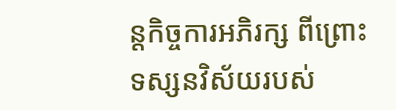ន្ដកិច្ចការអភិរក្ស ពីព្រោះទស្សនវិស័យរបស់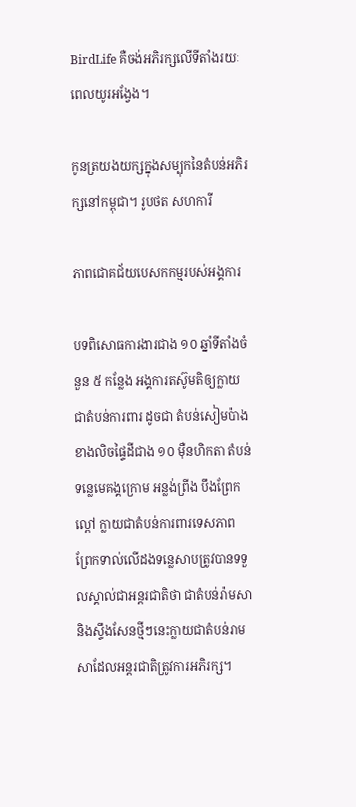BirdLife គឺចង់អភិរក្សលើទីតាំងរយៈពេលយូរអង្វែង។

កូនត្រយងយក្សក្នុងសម្បុកនៃតំបន់អភិរក្សនៅកម្ពុជា។ រូបថត សហការី

ភាពជោគជ័យបេសកកម្មរបស់អង្គការ

បទពិសោធការងារជាង ១០ ឆ្នាំទីតាំងចំនួន ៥ កន្លែង អង្គការតស៊ូមតិឲ្យក្លាយជាតំបន់ការពារ ដូចជា តំបន់សៀមប៉ាងខាងលិចផ្ទៃដីជាង ១០ ម៉ឺនហិកតា តំបន់ទន្លេមេគង្គក្រោម អន្លង់ព្រីង បឹងព្រែកល្ពៅ ក្លាយជាតំបន់ការពារទេសភាព ព្រែកទាល់លើដងទន្លេសាបត្រូវបានទទួលស្គាល់ជាអន្ដរជាតិថា ជាតំបន់រ៉ាមសា និងស្ទឹងសែនថ្មីៗនេះក្លាយជាតំបន់រាមសាដែលអន្ដរជាតិត្រូវការអភិរក្ស។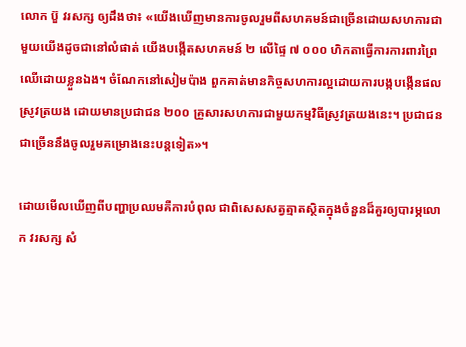លោក ប៊ួ វរសក្ស ឲ្យដឹងថា៖ «យើងឃើញមានការចូលរួមពីសហគមន៍ជាច្រើនដោយសហការជាមួយយើងដូចជានៅលំផាត់ យើងបង្កើតសហគមន៍ ២ លើផ្ទៃ ៧ ០០០ ហិកតាធ្វើការការពារព្រៃឈើដោយខ្លួនឯង។ ចំណែកនៅសៀមប៉ាង ពួកគាត់មានកិច្ចសហការល្អដោយការបង្កបង្កើនផលស្រូវត្រយង ដោយមានប្រជាជន ២០០ គ្រួសារសហការជាមួយកម្មវិធីស្រូវត្រយងនេះ។ ប្រជាជនជាច្រើននឹងចូលរួមគម្រោងនេះបន្ដទៀត»។

ដោយមើលឃើញពីបញ្ហាប្រឈមគឺការបំពុល ជាពិសេសសត្វត្មាតស្ថិតក្នុងចំនួនដ៏គួរឲ្យបារម្ភលោក វរសក្ស សំ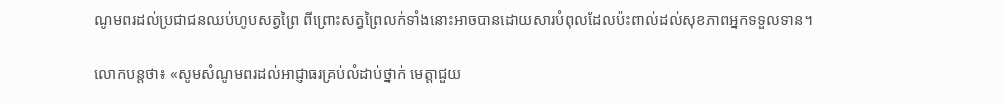ណូមពរដល់ប្រជាជនឈប់ហូបសត្វព្រៃ ពីព្រោះសត្វព្រៃលក់ទាំងនោះអាចបានដោយសារបំពុលដែលប៉ះពាល់ដល់សុខភាពអ្នកទទួលទាន។

លោកបន្ដថា៖ «សូមសំណូមពរដល់អាជ្ញាធរគ្រប់លំដាប់ថ្នាក់ មេត្ដាជួយ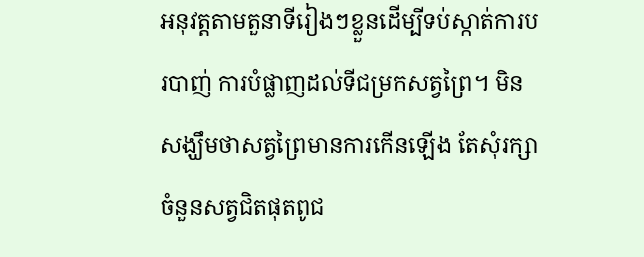អនុវត្ដតាមតួនាទីរៀងៗខ្លួនដើម្បីទប់ស្កាត់ការបរបាញ់ ការបំផ្លាញដល់ទីជម្រកសត្វព្រៃ។ មិនសង្ឃឹមថាសត្វព្រៃមានការកើនឡើង តែសុំរក្សាចំនួនសត្វជិតផុតពូជ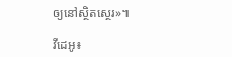ឲ្យនៅស្ថិតស្ថេរ»៕

វីដេអូ៖